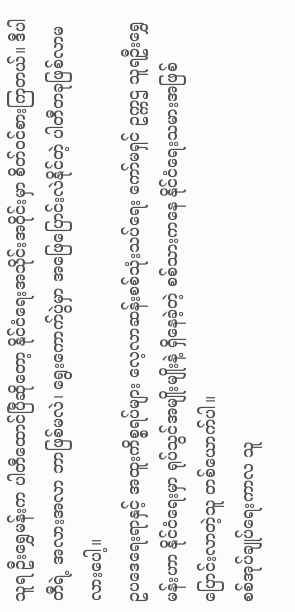သူရ ဦးရွှေမန်းက ပါတီထောင်ပြီဆိုတော့ နိုင်ငံရေးအသိုင်းအဝိုင်းမှာ စိတ်ဝင်စားကြတယ်။ ဒီပါတီရဲ့ အလားအလာ ဘာဖြစ်မလဲ၊ ရွေးကောက်ပွဲမှာ အဖြေပြောင်းလဲနိုင်တဲ့ ပါတီတခုဖြစ်လာမလားပေါ့။
ဥပဒေရေးရာနှင့် အထူးကိစ္စရပ်များ လေ့လာဆန်းစစ်သုံးသပ်ရေး ကော်မရှင် ဥက္ကဌ သူရဦးရွှေမန်းဟာ နိုင်ငံရေးမှာ ရုပ်သွင်အမျိုးမျိုးနဲ့ ရှိနေခဲ့တဲ့ စစ်သားကနေ နိုင်ငံရေးသမားအဖြစ် ပြောင်းလာတဲ့သူ တစ်ယောက်ပါ။
စစ်အုပ်ချုပ်ရေးကာလ သူ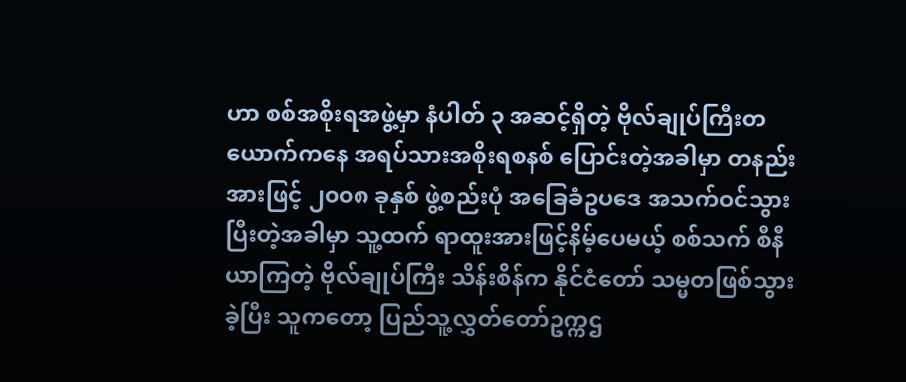ဟာ စစ်အစိုးရအဖွဲ့မှာ နံပါတ် ၃ အဆင့်ရှိတဲ့ ဗိုလ်ချုပ်ကြီးတယောက်ကနေ အရပ်သားအစိုးရစနစ် ပြောင်းတဲ့အခါမှာ တနည်းအားဖြင့် ၂၀၀၈ ခုနှစ် ဖွဲ့စည်းပုံ အခြေခံဥပဒေ အသက်ဝင်သွားပြီးတဲ့အခါမှာ သူ့ထက် ရာထူးအားဖြင့်နိမ့်ပေမယ့် စစ်သက် စီနီယာကြတဲ့ ဗိုလ်ချုပ်ကြီး သိန်းစိန်က နိုင်ငံတော် သမ္မတဖြစ်သွားခဲ့ပြီး သူကတော့ ပြည်သူ့လွှတ်တော်ဥက္ကဌ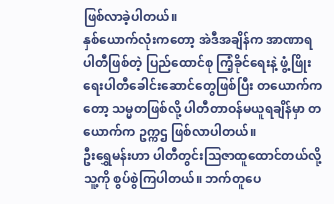ဖြစ်လာခဲ့ပါတယ်။
နှစ်ယောက်လုံးကတော့ အဲဒီအချိန်က အာဏာရပါတီဖြစ်တဲ့ ပြည်ထောင်စု ကြံ့ခိုင်ရေးနဲ့ ဖွံ့ဖြိုးရေးပါတီခေါင်းဆောင်တွေဖြစ်ပြီး တယောက်ကတော့ သမ္မတဖြစ်လို့ ပါတီတာဝန်မယူရချိန်မှာ တယောက်က ဥက္ကဌ ဖြစ်လာပါတယ်။
ဦးရွှေမန်းဟာ ပါတီတွင်းသြဇာထူထောင်တယ်လို့ သူ့ကို စွပ်စွဲကြပါတယ်။ ဘက်တူပေ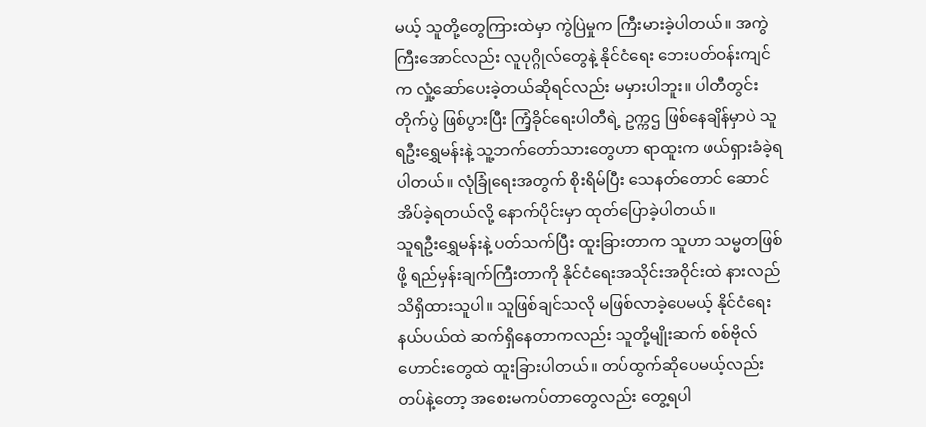မယ့် သူတို့တွေကြားထဲမှာ ကွဲပြဲမှုက ကြီးမားခဲ့ပါတယ်။ အကွဲကြီးအောင်လည်း လူပုဂ္ဂိုလ်တွေနဲ့ နိုင်ငံရေး ဘေးပတ်ဝန်းကျင်က လှုံ့ဆော်ပေးခဲ့တယ်ဆိုရင်လည်း မမှားပါဘူး။ ပါတီတွင်း တိုက်ပွဲ ဖြစ်ပွားပြီး ကြံ့ခိုင်ရေးပါတီရဲ့ ဥက္ကဌ ဖြစ်နေချိန်မှာပဲ သူရဦးရွှေမန်းနဲ့ သူ့ဘက်တော်သားတွေဟာ ရာထူးက ဖယ်ရှားခံခဲ့ရပါတယ်။ လုံခြုံရေးအတွက် စိုးရိမ်ပြီး သေနတ်တောင် ဆောင်အိပ်ခဲ့ရတယ်လို့ နောက်ပိုင်းမှာ ထုတ်ပြောခဲ့ပါတယ်။
သူရဦးရွှေမန်းနဲ့ ပတ်သက်ပြီး ထူးခြားတာက သူဟာ သမ္မတဖြစ်ဖို့ ရည်မှန်းချက်ကြီးတာကို နိုင်ငံရေးအသိုင်းအဝိုင်းထဲ နားလည်သိရှိထားသူပါ။ သူဖြစ်ချင်သလို မဖြစ်လာခဲ့ပေမယ့် နိုင်ငံရေးနယ်ပယ်ထဲ ဆက်ရှိနေတာကလည်း သူတို့မျိုးဆက် စစ်ဗိုလ်ဟောင်းတွေထဲ ထူးခြားပါတယ်။ တပ်ထွက်ဆိုပေမယ့်လည်း တပ်နဲ့တော့ အစေးမကပ်တာတွေလည်း တွေ့ရပါ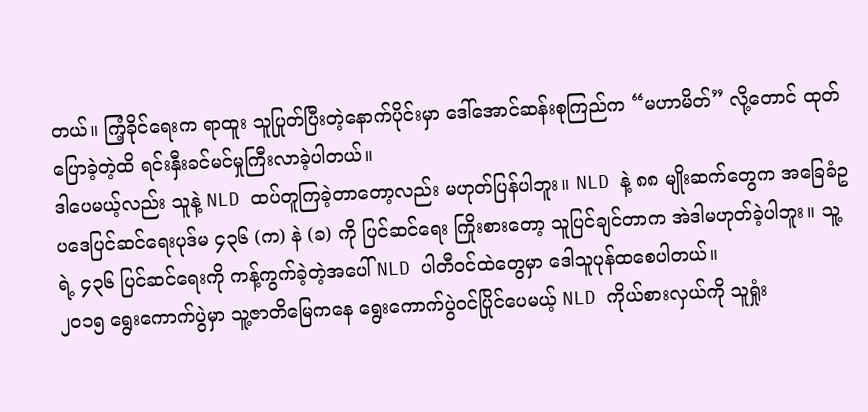တယ်။ ကြံ့ခိုင်ရေးက ရာထူး သူပြုတ်ပြီးတဲ့နောက်ပိုင်းမှာ ဒေါ်အောင်ဆန်းစုကြည်က “မဟာမိတ်” လို့တောင် ထုတ်ပြောခဲ့တဲ့ထိ ရင်းနှီးခင်မင်မှုကြီးလာခဲ့ပါတယ်။
ဒါပေမယ့်လည်း သူနဲ့ NLD ထပ်တူကြခဲ့တာတော့လည်း မဟုတ်ပြန်ပါဘူး။ NLD နဲ့ ၈၈ မျိုးဆက်တွေက အခြေခံဥပဒေပြင်ဆင်ရေးပုဒ်မ ၄၃၆ (က) နဲ (ခ) ကို ပြင်ဆင်ရေး ကြိုးစားတော့ သူပြင်ချင်တာက အဲဒါမဟုတ်ခဲ့ပါဘူး။ သူ့ရဲ့ ၄၃၆ ပြင်ဆင်ရေးကို ကန့်ကွက်ခဲ့တဲ့အပေါ် NLD ပါတီဝင်ထဲတွေမှာ ဒေါသူပုန်ထစေပါတယ်။
၂၀၁၅ ရွေးကောက်ပွဲမှာ သူ့ဇာတိမြေကနေ ရွေးကောက်ပွဲဝင်ပြိုင်ပေမယ့် NLD ကိုယ်စားလှယ်ကို သူရှုံး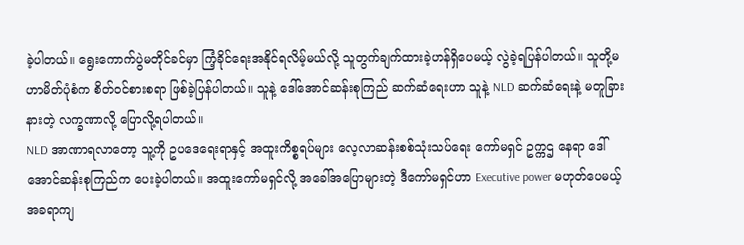ခဲ့ပါတယ်။ ရွေးကောက်ပွဲမတိုင်ခင်မှာ ကြံ့ခိုင်ရေးအနိုင်ရလိမ့်မယ်လို့ သူတွက်ချက်ထားခဲ့ဟန်ရှိပေမယ့် လွဲခဲ့ရပြန်ပါတယ်။ သူတို့မဟာမိတ်ပုံစံက စိတ်ဝင်စားစရာ ဖြစ်ခဲ့ပြန်ပါတယ်။ သူနဲ့ ဒေါ်အောင်ဆန်းစုကြည် ဆက်ဆံရေးဟာ သူနဲ့ NLD ဆက်ဆံရေးနဲ့ မတူခြားနားတဲ့ လက္ခဏာလို့ ပြောလို့ရပါတယ်။
NLD အာဏာရလာတော့ သူ့ကို ဥပဒေရေးရာနှင့် အထူးကိစ္စရပ်များ လေ့လာဆန်းစစ်သုံးသပ်ရေး ကော်မရှင် ဥက္ကဌ နေရာ ဒေါ်အောင်ဆန်းစုကြည်က ပေးခဲ့ပါတယ်။ အထူးကော်မရှင်လို့ အခေါ်အပြောများတဲ့ ဒီကော်မရှင်ဟာ Executive power မဟုတ်ပေမယ့် အခရာကျ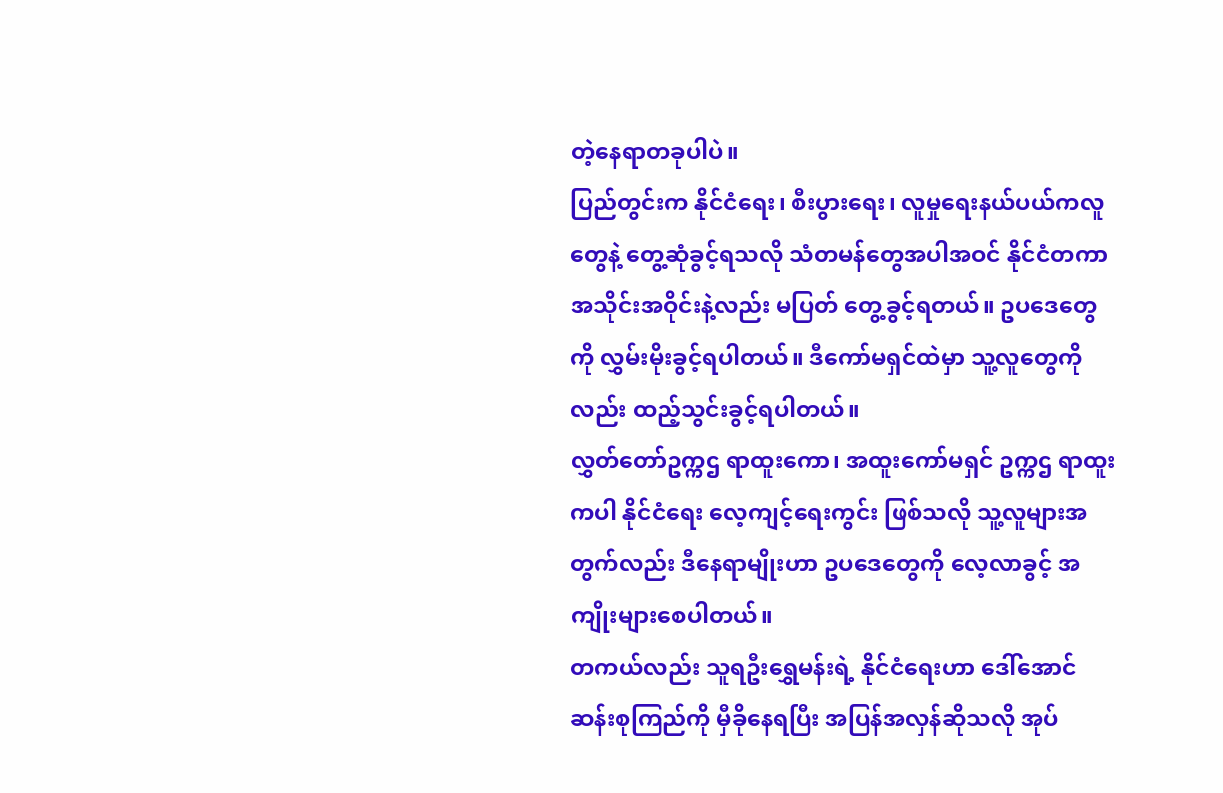တဲ့နေရာတခုပါပဲ။
ပြည်တွင်းက နိုင်ငံရေး၊ စီးပွားရေး၊ လူမှုရေးနယ်ပယ်ကလူတွေနဲ့ တွေ့ဆုံခွင့်ရသလို သံတမန်တွေအပါအဝင် နိုင်ငံတကာအသိုင်းအဝိုင်းနဲ့လည်း မပြတ် တွေ့ခွင့်ရတယ်။ ဥပဒေတွေကို လွှမ်းမိုးခွင့်ရပါတယ်။ ဒီကော်မရှင်ထဲမှာ သူ့လူတွေကိုလည်း ထည့်သွင်းခွင့်ရပါတယ်။
လွှတ်တော်ဥက္ကဌ ရာထူးကော၊ အထူးကော်မရှင် ဥက္ကဌ ရာထူးကပါ နိုင်ငံရေး လေ့ကျင့်ရေးကွင်း ဖြစ်သလို သူ့လူများအတွက်လည်း ဒီနေရာမျိုးဟာ ဥပဒေတွေကို လေ့လာခွင့် အကျိုးများစေပါတယ်။
တကယ်လည်း သူရဦးရွှေမန်းရဲ့ နိုင်ငံရေးဟာ ဒေါ်အောင်ဆန်းစုကြည်ကို မှီခိုနေရပြီး အပြန်အလှန်ဆိုသလို အုပ်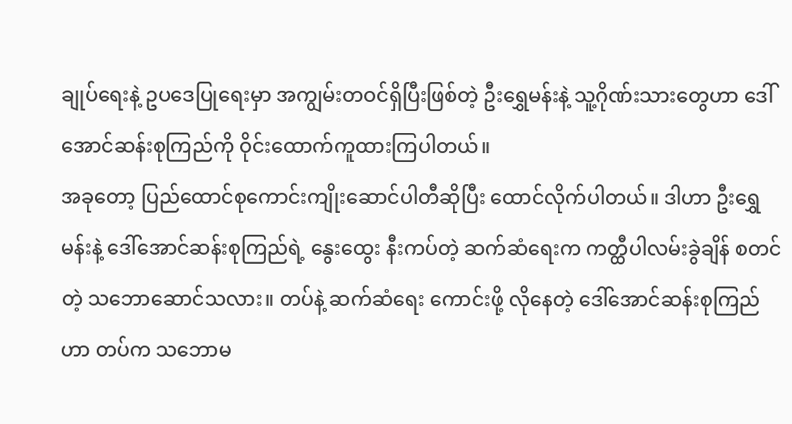ချုပ်ရေးနဲ့ ဥပဒေပြုရေးမှာ အကျွမ်းတဝင်ရှိပြီးဖြစ်တဲ့ ဦးရွှေမန်းနဲ့ သူ့ဂိုဏ်းသားတွေဟာ ဒေါ်အောင်ဆန်းစုကြည်ကို ဝိုင်းထောက်ကူထားကြပါတယ်။
အခုတော့ ပြည်ထောင်စုကောင်းကျိုးဆောင်ပါတီဆိုပြီး ထောင်လိုက်ပါတယ်။ ဒါဟာ ဦးရွှေမန်းနဲ့ ဒေါ်အောင်ဆန်းစုကြည်ရဲ့ နွေးထွေး နီးကပ်တဲ့ ဆက်ဆံရေးက ကတ္ထီပါလမ်းခွဲချိန် စတင်တဲ့ သဘောဆောင်သလား။ တပ်နဲ့ ဆက်ဆံရေး ကောင်းဖို့ လိုနေတဲ့ ဒေါ်အောင်ဆန်းစုကြည်ဟာ တပ်က သဘောမ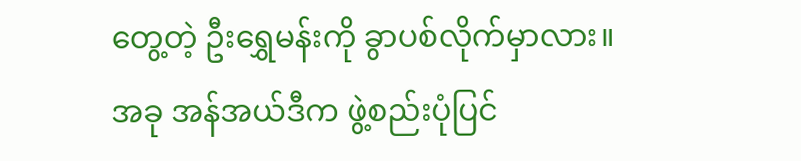တွေ့တဲ့ ဦးရွှေမန်းကို ခွာပစ်လိုက်မှာလား။ အခု အန်အယ်ဒီက ဖွဲ့စည်းပုံပြင်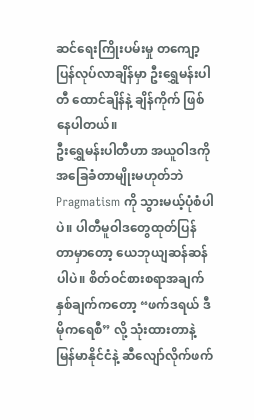ဆင်ရေးကြိုးပမ်းမှု တကျော့ပြန်လုပ်လာချိန်မှာ ဦးရွှေမန်းပါတီ ထောင်ချိန်နဲ့ ချိန်ကိုက် ဖြစ်နေပါတယ်။
ဦးရွှေမန်းပါတီဟာ အယူဝါဒကို အခြေခံတာမျိုးမဟုတ်ဘဲ Pragmatism ကို သွားမယ့်ပုံစံပါပဲ။ ပါတီမူဝါဒတွေထုတ်ပြန်တာမှာတော့ ယေဘုယျဆန်ဆန်ပါပဲ။ စိတ်ဝင်စားစရာအချက်နှစ်ချက်ကတော့ “ဖက်ဒရယ် ဒီမိုကရေစီ” လို့ သုံးထားတာနဲ့ မြန်မာနိုင်ငံနဲ့ ဆီလျော်လိုက်ဖက်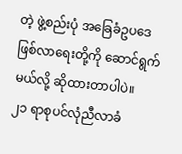တဲ့ ဖွဲ့စည်းပုံ အခြေခံဥပဒေ ဖြစ်လာရေးတို့ကို ဆောင်ရွက်မယ်လို့ ဆိုထားတာပါပဲ။
၂၁ ရာစုပင်လုံညီလာခံ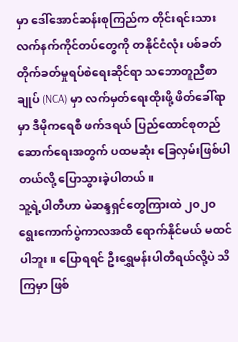မှာ ဒေါ်အောင်ဆန်းစုကြည်က တိုင်းရင်းသားလက်နက်ကိုင်တပ်တွေကို တနိုင်ငံလုံး ပစ်ခတ်တိုက်ခတ်မှုရပ်စဲရေးဆိုင်ရာ သဘောတူညီစာချုပ် (NCA) မှာ လက်မှတ်ရေးထိုးဖို့ ဖိတ်ခေါ်ရာမှာ ဒီမိုကရေစီ ဖက်ဒရယ် ပြည်ထောင်စုတည်ဆောက်ရေးအတွက် ပထမဆုံး ခြေလှမ်းဖြစ်ပါတယ်လို့ ပြောသွားခဲ့ပါတယ်။
သူ့ရဲ့ပါတီဟာ မဲဆန္ဒရှင်တွေကြားထဲ ၂၀၂၀ ရွေးကောက်ပွဲကာလအထိ ရောက်နိုင်မယ် မထင်ပါဘူး။ ပြောရရင် ဦးရွှေမန်းပါတီရယ်လို့ပဲ သိကြမှာ ဖြစ်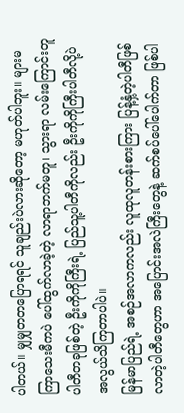ပါတယ်။ မျှမျှတတပြောရရင် သူချည်းပဲလားဆိုတော့ မဟုတ်ပါဘူး။ များမကြာသေးမီကပဲ ပေါ်ထွက်လာခဲ့တဲ့ လာရာဘက်မတူ၊ သွားရာ လမ်းကြောင်းတူ ပါတီတခုဖြစ်တဲ့ ဦးကိုကိုကြီးရဲ့ ပြည်သူ့ပါတီကိုလည်း ဦးကိုကိုကြီးပါတီလို့ပဲ အလွယ်သိကြတာပါပဲ။
မြန်မာပြည်ရဲ့ အစဉ်အလာကလည်း လူထုလူတန်းစားကြား ပြန့်နှံ့တဲ့ပါတီဖြစ်လာတဲ့ပါတီတွေဟာ အပြောင်းအလဲကြီးတွေနဲ့ ဆက်စပ်ပေါ်ပေါက်တာ ဖြစ်ပါ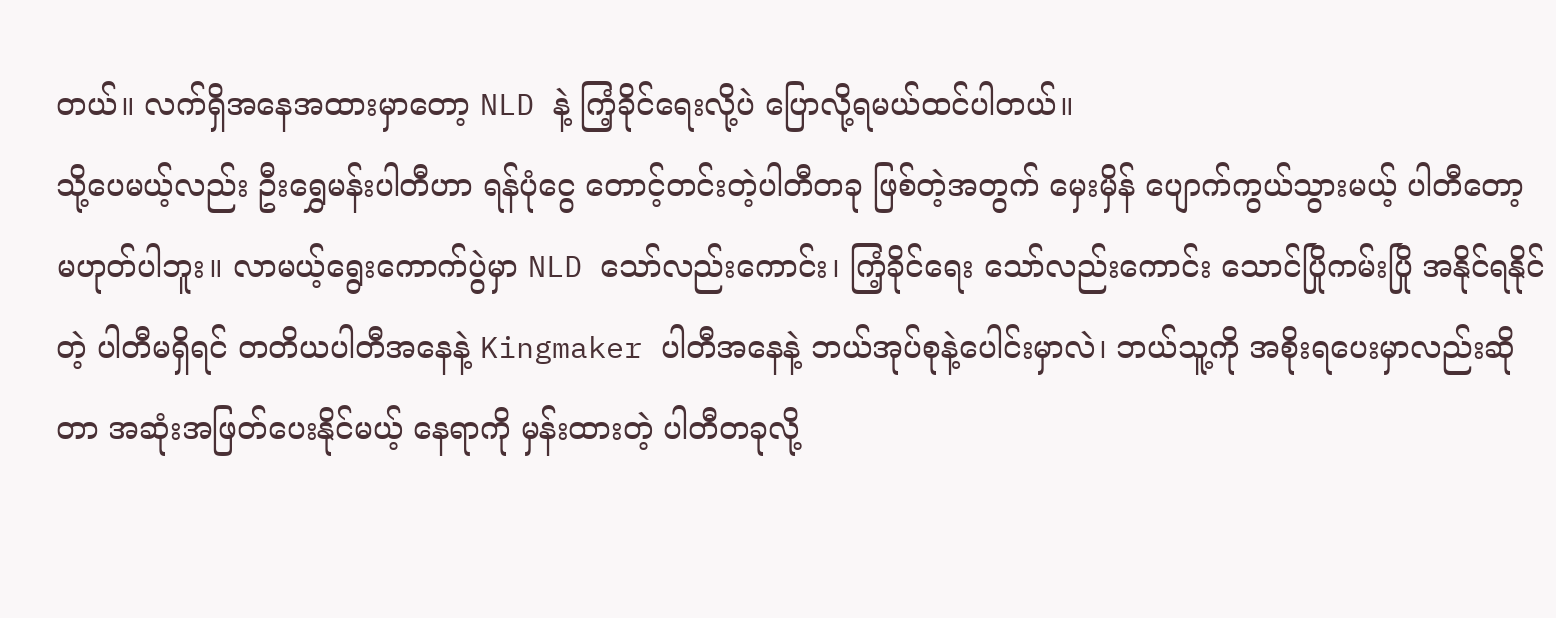တယ်။ လက်ရှိအနေအထားမှာတော့ NLD နဲ့ ကြံ့ခိုင်ရေးလို့ပဲ ပြောလို့ရမယ်ထင်ပါတယ်။
သို့ပေမယ့်လည်း ဦးရွှေမန်းပါတီဟာ ရန်ပုံငွေ တောင့်တင်းတဲ့ပါတီတခု ဖြစ်တဲ့အတွက် မှေးမှိန် ပျောက်ကွယ်သွားမယ့် ပါတီတော့ မဟုတ်ပါဘူး။ လာမယ့်ရွေးကောက်ပွဲမှာ NLD သော်လည်းကောင်း၊ ကြံ့ခိုင်ရေး သော်လည်းကောင်း သောင်ပြိုကမ်းပြို အနိုင်ရနိုင်တဲ့ ပါတီမရှိရင် တတိယပါတီအနေနဲ့ Kingmaker ပါတီအနေနဲ့ ဘယ်အုပ်စုနဲ့ပေါင်းမှာလဲ၊ ဘယ်သူ့ကို အစိုးရပေးမှာလည်းဆိုတာ အဆုံးအဖြတ်ပေးနိုင်မယ့် နေရာကို မှန်းထားတဲ့ ပါတီတခုလို့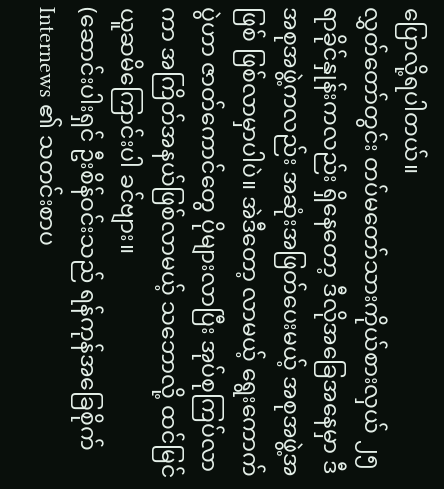ပြောလို့ရပါတယ်။
လွှတ်တော်တွင်း တပ်မတော်သားကိုယ်စားလှယ် ၂၅ ရာခိုင်နှုန်းကလည်း ရှိနေတော့ ဒီလိုအခြေအနေမှာ ဒီအစုအဖွဲ့ကလည်း အဆုံးအဖြတ်ပေးမယ့် အစုအဖွဲ့အဖြစ် ဖြစ်လာမှာပါပဲ။ အဲဒီတော့ လာမယ့် ရွေးကောက်ပွဲဟာ ဇာတ်ကောင်တွေ ပိုများလာပြီး အုပ်စုကြပ်လာကာ အကြိတ်အနယ်ဖြစ်လာမယ့် သဘောလို့ ထင်မြင်ယူဆမိကြောင်းပါ ခင်ဗျား။
(ဆောင်းပါးရှင် ဦးစိန်ဝင်းသည် ရန်ကုန်အခြေစိုက် Internews ၏ သတင်းစာပ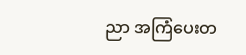ညာ အကြံပေးတ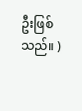ဦးဖြစ်သည်။ )